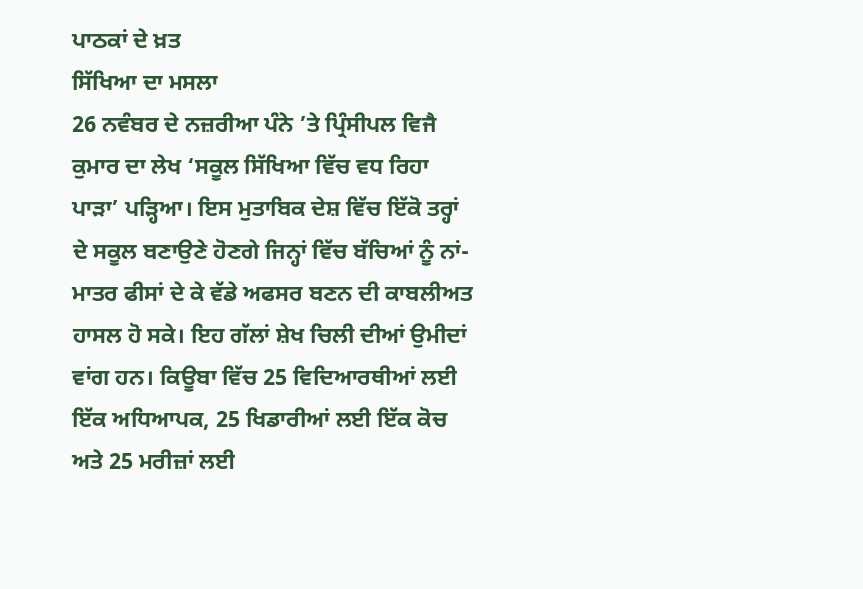ਪਾਠਕਾਂ ਦੇ ਖ਼ਤ
ਸਿੱਖਿਆ ਦਾ ਮਸਲਾ
26 ਨਵੰਬਰ ਦੇ ਨਜ਼ਰੀਆ ਪੰਨੇ ’ਤੇ ਪ੍ਰਿੰਸੀਪਲ ਵਿਜੈ ਕੁਮਾਰ ਦਾ ਲੇਖ ‘ਸਕੂਲ ਸਿੱਖਿਆ ਵਿੱਚ ਵਧ ਰਿਹਾ ਪਾੜਾ’ ਪੜ੍ਹਿਆ। ਇਸ ਮੁਤਾਬਿਕ ਦੇਸ਼ ਵਿੱਚ ਇੱਕੋ ਤਰ੍ਹਾਂ ਦੇ ਸਕੂਲ ਬਣਾਉਣੇ ਹੋਣਗੇ ਜਿਨ੍ਹਾਂ ਵਿੱਚ ਬੱਚਿਆਂ ਨੂੰ ਨਾਂ-ਮਾਤਰ ਫੀਸਾਂ ਦੇ ਕੇ ਵੱਡੇ ਅਫਸਰ ਬਣਨ ਦੀ ਕਾਬਲੀਅਤ ਹਾਸਲ ਹੋ ਸਕੇ। ਇਹ ਗੱਲਾਂ ਸ਼ੇਖ ਚਿਲੀ ਦੀਆਂ ਉਮੀਦਾਂ ਵਾਂਗ ਹਨ। ਕਿਊਬਾ ਵਿੱਚ 25 ਵਿਦਿਆਰਥੀਆਂ ਲਈ ਇੱਕ ਅਧਿਆਪਕ, 25 ਖਿਡਾਰੀਆਂ ਲਈ ਇੱਕ ਕੋਚ ਅਤੇ 25 ਮਰੀਜ਼ਾਂ ਲਈ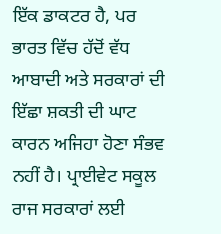ਇੱਕ ਡਾਕਟਰ ਹੈ, ਪਰ ਭਾਰਤ ਵਿੱਚ ਹੱਦੋਂ ਵੱਧ ਆਬਾਦੀ ਅਤੇ ਸਰਕਾਰਾਂ ਦੀ ਇੱਛਾ ਸ਼ਕਤੀ ਦੀ ਘਾਟ ਕਾਰਨ ਅਜਿਹਾ ਹੋਣਾ ਸੰਭਵ ਨਹੀਂ ਹੈ। ਪ੍ਰਾਈਵੇਟ ਸਕੂਲ ਰਾਜ ਸਰਕਾਰਾਂ ਲਈ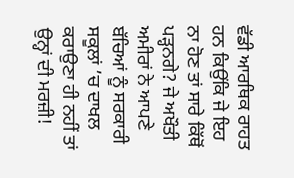ਵੱਡੀ ਆਰਥਿਕ ਰਾਹਤ ਹਨ ਕਿਉਂਕਿ ਜੇ ਇਹ ਨਾ ਹੋਣ ਤਾਂ ਸਾਰੇ ਕਿੱਥੋਂ ਪੜ੍ਹਨਗੇ? ਜੇ ਅਖੌਤੀ ਅਮੀਰਾਂ ਨੇ ਆਪਣੇ ਬੱਚਿਆਂ ਨੂੰ ਸਰਕਾਰੀ ਸਕੂਲਾਂ ’ਚ ਦਾਖਲ ਕਰਾਉਣਾ ਹੀ ਨਹੀਂ ਤਾਂ ਉਨ੍ਹਾਂ ਦੀ ਮਰਜ਼ੀ!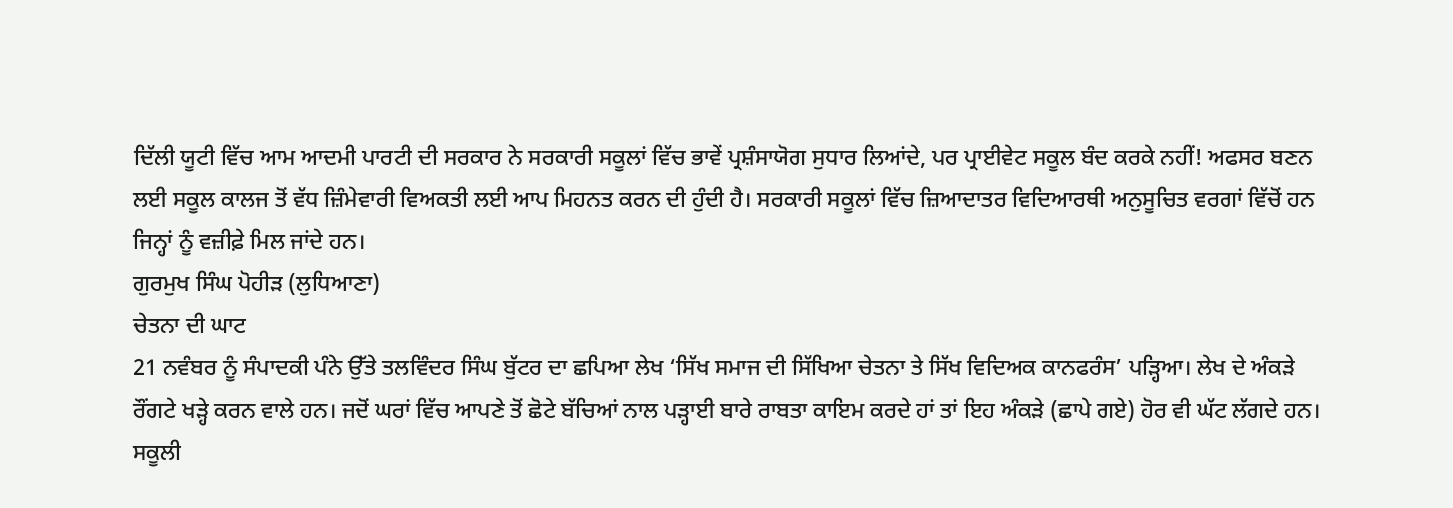ਦਿੱਲੀ ਯੂਟੀ ਵਿੱਚ ਆਮ ਆਦਮੀ ਪਾਰਟੀ ਦੀ ਸਰਕਾਰ ਨੇ ਸਰਕਾਰੀ ਸਕੂਲਾਂ ਵਿੱਚ ਭਾਵੇਂ ਪ੍ਰਸ਼ੰਸਾਯੋਗ ਸੁਧਾਰ ਲਿਆਂਦੇ, ਪਰ ਪ੍ਰਾਈਵੇਟ ਸਕੂਲ ਬੰਦ ਕਰਕੇ ਨਹੀਂ! ਅਫਸਰ ਬਣਨ ਲਈ ਸਕੂਲ ਕਾਲਜ ਤੋਂ ਵੱਧ ਜ਼ਿੰਮੇਵਾਰੀ ਵਿਅਕਤੀ ਲਈ ਆਪ ਮਿਹਨਤ ਕਰਨ ਦੀ ਹੁੰਦੀ ਹੈ। ਸਰਕਾਰੀ ਸਕੂਲਾਂ ਵਿੱਚ ਜ਼ਿਆਦਾਤਰ ਵਿਦਿਆਰਥੀ ਅਨੁਸੂਚਿਤ ਵਰਗਾਂ ਵਿੱਚੋਂ ਹਨ ਜਿਨ੍ਹਾਂ ਨੂੰ ਵਜ਼ੀਫ਼ੇ ਮਿਲ ਜਾਂਦੇ ਹਨ।
ਗੁਰਮੁਖ ਸਿੰਘ ਪੋਹੀੜ (ਲੁਧਿਆਣਾ)
ਚੇਤਨਾ ਦੀ ਘਾਟ
21 ਨਵੰਬਰ ਨੂੰ ਸੰਪਾਦਕੀ ਪੰਨੇ ਉੱਤੇ ਤਲਵਿੰਦਰ ਸਿੰਘ ਬੁੱਟਰ ਦਾ ਛਪਿਆ ਲੇਖ ‘ਸਿੱਖ ਸਮਾਜ ਦੀ ਸਿੱਖਿਆ ਚੇਤਨਾ ਤੇ ਸਿੱਖ ਵਿਦਿਅਕ ਕਾਨਫਰੰਸ’ ਪੜ੍ਹਿਆ। ਲੇਖ ਦੇ ਅੰਕੜੇ ਰੌਂਗਟੇ ਖੜ੍ਹੇ ਕਰਨ ਵਾਲੇ ਹਨ। ਜਦੋਂ ਘਰਾਂ ਵਿੱਚ ਆਪਣੇ ਤੋਂ ਛੋਟੇ ਬੱਚਿਆਂ ਨਾਲ ਪੜ੍ਹਾਈ ਬਾਰੇ ਰਾਬਤਾ ਕਾਇਮ ਕਰਦੇ ਹਾਂ ਤਾਂ ਇਹ ਅੰਕੜੇ (ਛਾਪੇ ਗਏ) ਹੋਰ ਵੀ ਘੱਟ ਲੱਗਦੇ ਹਨ। ਸਕੂਲੀ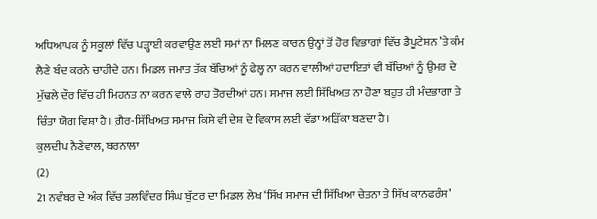ਅਧਿਆਪਕ ਨੂੰ ਸਕੂਲਾਂ ਵਿੱਚ ਪੜ੍ਹਾਈ ਕਰਵਾਉਣ ਲਈ ਸਮਾਂ ਨਾ ਮਿਲਣ ਕਾਰਨ ਉਨ੍ਹਾਂ ਤੋਂ ਹੋਰ ਵਿਭਾਗਾਂ ਵਿੱਚ ਡੈਪੂਟੇਸ਼ਨ ’ਤੇ ਕੰਮ ਲੈਣੇ ਬੰਦ ਕਰਨੇ ਚਾਹੀਦੇ ਹਨ। ਮਿਡਲ ਜਮਾਤ ਤੱਕ ਬੱਚਿਆਂ ਨੂੰ ਫੇਲ੍ਹ ਨਾ ਕਰਨ ਵਾਲੀਆਂ ਹਦਾਇਤਾਂ ਵੀ ਬੱਚਿਆਂ ਨੂੰ ਉਮਰ ਦੇ ਮੁੱਢਲੇ ਦੌਰ ਵਿੱਚ ਹੀ ਮਿਹਨਤ ਨਾ ਕਰਨ ਵਾਲੇ ਰਾਹ ਤੋਰਦੀਆਂ ਹਨ। ਸਮਾਜ ਲਈ ਸਿੱਖਿਅਤ ਨਾ ਹੋਣਾ ਬਹੁਤ ਹੀ ਮੰਦਭਾਗਾ ਤੇ ਚਿੰਤਾ ਯੋਗ ਵਿਸ਼ਾ ਹੈ। ਗ਼ੈਰ-ਸਿੱਖਿਅਤ ਸਮਾਜ ਕਿਸੇ ਵੀ ਦੇਸ਼ ਦੇ ਵਿਕਾਸ ਲਈ ਵੱਡਾ ਅੜਿੱਕਾ ਬਣਦਾ ਹੈ।
ਕੁਲਦੀਪ ਨੈਣੇਵਾਲ, ਬਰਨਾਲਾ
(2)
21 ਨਵੰਬਰ ਦੇ ਅੰਕ ਵਿੱਚ ਤਲਵਿੰਦਰ ਸਿੰਘ ਬੁੱਟਰ ਦਾ ਮਿਡਲ ਲੇਖ ‘ਸਿੱਖ ਸਮਾਜ ਦੀ ਸਿੱਖਿਆ ਚੇਤਨਾ ਤੇ ਸਿੱਖ ਕਾਨਫਰੰਸ’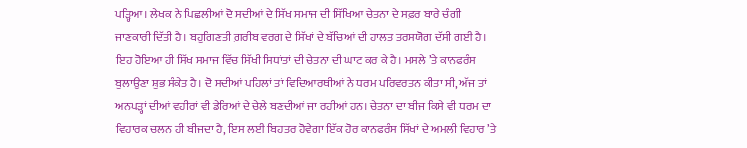ਪੜ੍ਹਿਆ। ਲੇਖਕ ਨੇ ਪਿਛਲੀਆਂ ਦੋ ਸਦੀਆਂ ਦੇ ਸਿੱਖ ਸਮਾਜ ਦੀ ਸਿੱਖਿਆ ਚੇਤਨਾ ਦੇ ਸਫ਼ਰ ਬਾਰੇ ਚੰਗੀ ਜਾਣਕਾਰੀ ਦਿੱਤੀ ਹੈ। ਬਹੁਗਿਣਤੀ ਗ਼ਰੀਬ ਵਰਗ ਦੇ ਸਿੱਖਾਂ ਦੇ ਬੱਚਿਆਂ ਦੀ ਹਾਲਤ ਤਰਸਯੋਗ ਦੱਸੀ ਗਈ ਹੈ। ਇਹ ਹੋਇਆ ਹੀ ਸਿੱਖ ਸਮਾਜ ਵਿੱਚ ਸਿੱਖੀ ਸਿਧਾਂਤਾਂ ਦੀ ਚੇਤਨਾ ਦੀ ਘਾਟ ਕਰ ਕੇ ਹੈ। ਮਸਲੇ ’ਤੇ ਕਾਨਫਰੰਸ ਬੁਲਾਉਣਾ ਸ਼ੁਭ ਸੰਕੇਤ ਹੈ। ਦੋ ਸਦੀਆਂ ਪਹਿਲਾਂ ਤਾਂ ਵਿਦਿਆਰਥੀਆਂ ਨੇ ਧਰਮ ਪਰਿਵਰਤਨ ਕੀਤਾ ਸੀ, ਅੱਜ ਤਾਂ ਅਨਪੜ੍ਹਾਂ ਦੀਆਂ ਵਹੀਰਾਂ ਵੀ ਡੇਰਿਆਂ ਦੇ ਚੇਲੇ ਬਣਦੀਆਂ ਜਾ ਰਹੀਆਂ ਹਨ। ਚੇਤਨਾ ਦਾ ਬੀਜ ਕਿਸੇ ਵੀ ਧਰਮ ਦਾ ਵਿਹਾਰਕ ਚਲਨ ਹੀ ਬੀਜਦਾ ਹੈ, ਇਸ ਲਈ ਬਿਹਤਰ ਹੋਵੇਗਾ ਇੱਕ ਹੋਰ ਕਾਨਫਰੰਸ ਸਿੱਖਾਂ ਦੇ ਅਮਲੀ ਵਿਹਾਰ ’ਤੇ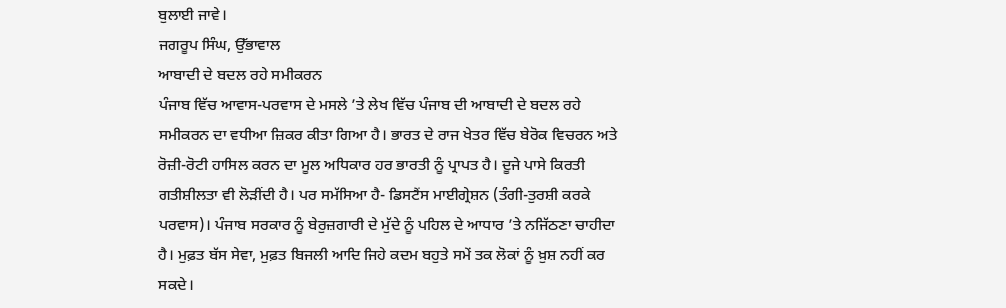ਬੁਲਾਈ ਜਾਵੇ।
ਜਗਰੂਪ ਸਿੰਘ, ਉੱਭਾਵਾਲ
ਆਬਾਦੀ ਦੇ ਬਦਲ ਰਹੇ ਸਮੀਕਰਨ
ਪੰਜਾਬ ਵਿੱਚ ਆਵਾਸ-ਪਰਵਾਸ ਦੇ ਮਸਲੇ ’ਤੇ ਲੇਖ ਵਿੱਚ ਪੰਜਾਬ ਦੀ ਆਬਾਦੀ ਦੇ ਬਦਲ ਰਹੇ ਸਮੀਕਰਨ ਦਾ ਵਧੀਆ ਜ਼ਿਕਰ ਕੀਤਾ ਗਿਆ ਹੈ। ਭਾਰਤ ਦੇ ਰਾਜ ਖੇਤਰ ਵਿੱਚ ਬੇਰੋਕ ਵਿਚਰਨ ਅਤੇ ਰੋਜ਼ੀ-ਰੋਟੀ ਹਾਸਿਲ ਕਰਨ ਦਾ ਮੂਲ ਅਧਿਕਾਰ ਹਰ ਭਾਰਤੀ ਨੂੰ ਪ੍ਰਾਪਤ ਹੈ। ਦੂਜੇ ਪਾਸੇ ਕਿਰਤੀ ਗਤੀਸ਼ੀਲਤਾ ਵੀ ਲੋੜੀਂਦੀ ਹੈ। ਪਰ ਸਮੱਸਿਆ ਹੈ- ਡਿਸਟੈਂਸ ਮਾਈਗ੍ਰੇਸ਼ਨ (ਤੰਗੀ-ਤੁਰਸ਼ੀ ਕਰਕੇ ਪਰਵਾਸ)। ਪੰਜਾਬ ਸਰਕਾਰ ਨੂੰ ਬੇਰੁਜ਼ਗਾਰੀ ਦੇ ਮੁੱਦੇ ਨੂੰ ਪਹਿਲ ਦੇ ਆਧਾਰ ’ਤੇ ਨਜਿੱਠਣਾ ਚਾਹੀਦਾ ਹੈ। ਮੁਫ਼ਤ ਬੱਸ ਸੇਵਾ, ਮੁਫ਼ਤ ਬਿਜਲੀ ਆਦਿ ਜਿਹੇ ਕਦਮ ਬਹੁਤੇ ਸਮੇਂ ਤਕ ਲੋਕਾਂ ਨੂੰ ਖ਼ੁਸ਼ ਨਹੀਂ ਕਰ ਸਕਦੇ।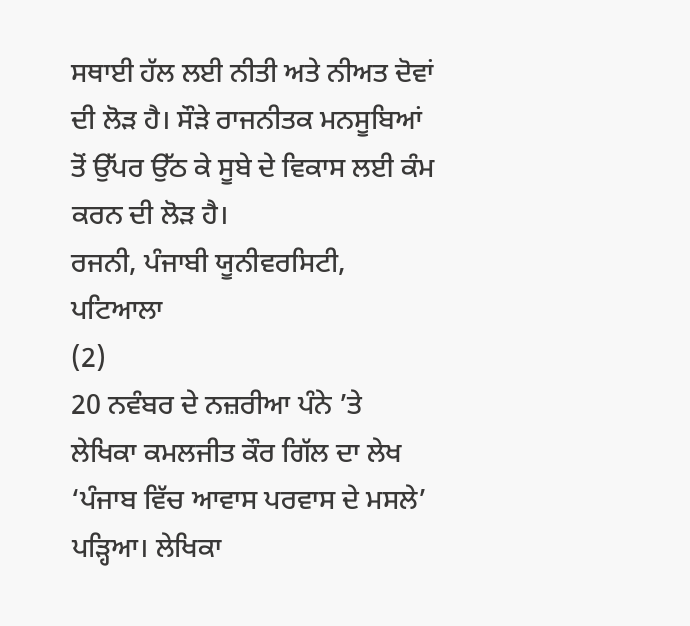ਸਥਾਈ ਹੱਲ ਲਈ ਨੀਤੀ ਅਤੇ ਨੀਅਤ ਦੋਵਾਂ ਦੀ ਲੋੜ ਹੈ। ਸੌੜੇ ਰਾਜਨੀਤਕ ਮਨਸੂਬਿਆਂ ਤੋਂ ਉੱਪਰ ਉੱਠ ਕੇ ਸੂਬੇ ਦੇ ਵਿਕਾਸ ਲਈ ਕੰਮ ਕਰਨ ਦੀ ਲੋੜ ਹੈ।
ਰਜਨੀ, ਪੰਜਾਬੀ ਯੂਨੀਵਰਸਿਟੀ, ਪਟਿਆਲਾ
(2)
20 ਨਵੰਬਰ ਦੇ ਨਜ਼ਰੀਆ ਪੰਨੇ ’ਤੇ ਲੇਖਿਕਾ ਕਮਲਜੀਤ ਕੌਰ ਗਿੱਲ ਦਾ ਲੇਖ ‘ਪੰਜਾਬ ਵਿੱਚ ਆਵਾਸ ਪਰਵਾਸ ਦੇ ਮਸਲੇ’ ਪੜ੍ਹਿਆ। ਲੇਖਿਕਾ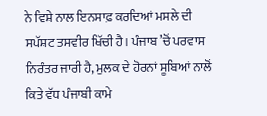ਨੇ ਵਿਸ਼ੇ ਨਾਲ ਇਨਸਾਫ਼ ਕਰਦਿਆਂ ਮਸਲੇ ਦੀ ਸਪੱਸ਼ਟ ਤਸਵੀਰ ਖਿੱਚੀ ਹੈ। ਪੰਜਾਬ ’ਚੋਂ ਪਰਵਾਸ ਨਿਰੰਤਰ ਜਾਰੀ ਹੈ, ਮੁਲਕ ਦੇ ਹੋਰਨਾਂ ਸੂਬਿਆਂ ਨਾਲੋਂ ਕਿਤੇ ਵੱਧ ਪੰਜਾਬੀ ਕਾਮੇ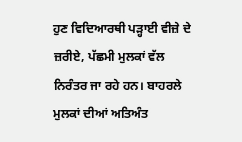ਹੁਣ ਵਿਦਿਆਰਥੀ ਪੜ੍ਹਾਈ ਵੀਜ਼ੇ ਦੇ ਜ਼ਰੀਏ, ਪੱਛਮੀ ਮੁਲਕਾਂ ਵੱਲ ਨਿਰੰਤਰ ਜਾ ਰਹੇ ਹਨ। ਬਾਹਰਲੇ ਮੁਲਕਾਂ ਦੀਆਂ ਅਤਿਅੰਤ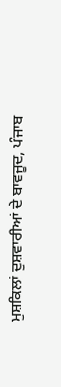ਮੁਸ਼ਕਿਲਾਂ ਦੁਸ਼ਵਾਰੀਆਂ ਦੇ ਬਾਵਜੂਦ, ਪੰਜਾਬ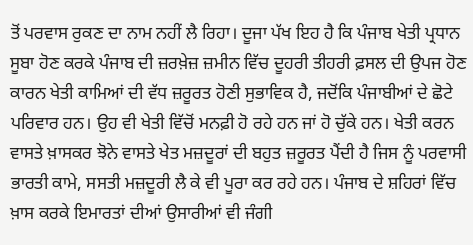ਤੋਂ ਪਰਵਾਸ ਰੁਕਣ ਦਾ ਨਾਮ ਨਹੀਂ ਲੈ ਰਿਹਾ। ਦੂਜਾ ਪੱਖ ਇਹ ਹੈ ਕਿ ਪੰਜਾਬ ਖੇਤੀ ਪ੍ਰਧਾਨ ਸੂਬਾ ਹੋਣ ਕਰਕੇ ਪੰਜਾਬ ਦੀ ਜ਼ਰਖ਼ੇਜ਼ ਜ਼ਮੀਨ ਵਿੱਚ ਦੂਹਰੀ ਤੀਹਰੀ ਫ਼ਸਲ ਦੀ ਉਪਜ ਹੋਣ ਕਾਰਨ ਖੇਤੀ ਕਾਮਿਆਂ ਦੀ ਵੱਧ ਜ਼ਰੂਰਤ ਹੋਣੀ ਸੁਭਾਵਿਕ ਹੈ, ਜਦੋਂਕਿ ਪੰਜਾਬੀਆਂ ਦੇ ਛੋਟੇ ਪਰਿਵਾਰ ਹਨ। ਉਹ ਵੀ ਖੇਤੀ ਵਿੱਚੋਂ ਮਨਫ਼ੀ ਹੋ ਰਹੇ ਹਨ ਜਾਂ ਹੋ ਚੁੱਕੇ ਹਨ। ਖੇਤੀ ਕਰਨ ਵਾਸਤੇ ਖ਼ਾਸਕਰ ਝੋਨੇ ਵਾਸਤੇ ਖੇਤ ਮਜ਼ਦੂਰਾਂ ਦੀ ਬਹੁਤ ਜ਼ਰੂਰਤ ਪੈਂਦੀ ਹੈ ਜਿਸ ਨੂੰ ਪਰਵਾਸੀ ਭਾਰਤੀ ਕਾਮੇ, ਸਸਤੀ ਮਜ਼ਦੂਰੀ ਲੈ ਕੇ ਵੀ ਪੂਰਾ ਕਰ ਰਹੇ ਹਨ। ਪੰਜਾਬ ਦੇ ਸ਼ਹਿਰਾਂ ਵਿੱਚ ਖ਼ਾਸ ਕਰਕੇ ਇਮਾਰਤਾਂ ਦੀਆਂ ਉਸਾਰੀਆਂ ਵੀ ਜੰਗੀ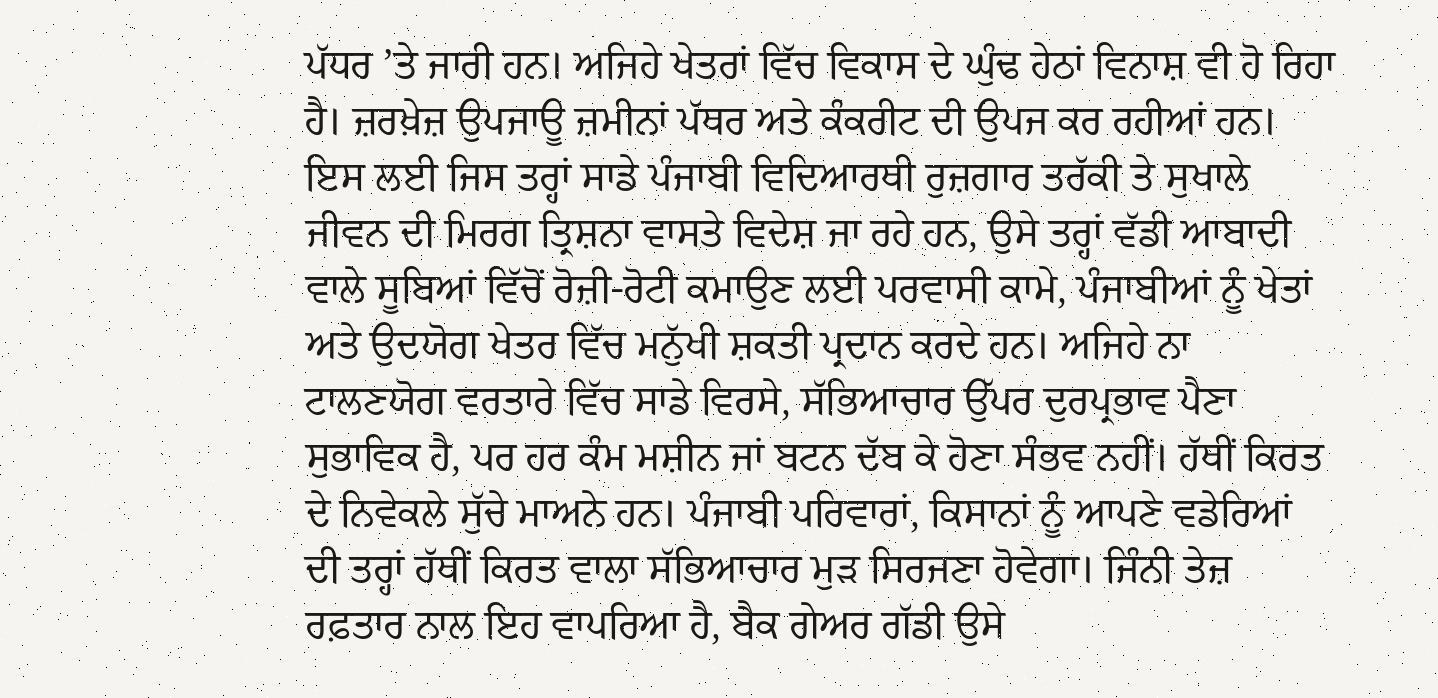ਪੱਧਰ ’ਤੇ ਜਾਰੀ ਹਨ। ਅਜਿਹੇ ਖੇਤਰਾਂ ਵਿੱਚ ਵਿਕਾਸ ਦੇ ਘੁੰਢ ਹੇਠਾਂ ਵਿਨਾਸ਼ ਵੀ ਹੋ ਰਿਹਾ ਹੈ। ਜ਼ਰਖ਼ੇਜ਼ ਉਪਜਾਊ ਜ਼ਮੀਨਾਂ ਪੱਥਰ ਅਤੇ ਕੰਕਰੀਟ ਦੀ ਉਪਜ ਕਰ ਰਹੀਆਂ ਹਨ। ਇਸ ਲਈ ਜਿਸ ਤਰ੍ਹਾਂ ਸਾਡੇ ਪੰਜਾਬੀ ਵਿਦਿਆਰਥੀ ਰੁਜ਼ਗਾਰ ਤਰੱਕੀ ਤੇ ਸੁਖਾਲੇ ਜੀਵਨ ਦੀ ਮਿਰਗ ਤ੍ਰਿਸ਼ਨਾ ਵਾਸਤੇ ਵਿਦੇਸ਼ ਜਾ ਰਹੇ ਹਨ, ਉਸੇ ਤਰ੍ਹਾਂ ਵੱਡੀ ਆਬਾਦੀ ਵਾਲੇ ਸੂਬਿਆਂ ਵਿੱਚੋਂ ਰੋਜ਼ੀ-ਰੋਟੀ ਕਮਾਉਣ ਲਈ ਪਰਵਾਸੀ ਕਾਮੇ, ਪੰਜਾਬੀਆਂ ਨੂੰ ਖੇਤਾਂ ਅਤੇ ਉਦਯੋਗ ਖੇਤਰ ਵਿੱਚ ਮਨੁੱਖੀ ਸ਼ਕਤੀ ਪ੍ਰਦਾਨ ਕਰਦੇ ਹਨ। ਅਜਿਹੇ ਨਾ ਟਾਲਣਯੋਗ ਵਰਤਾਰੇ ਵਿੱਚ ਸਾਡੇ ਵਿਰਸੇ, ਸੱਭਿਆਚਾਰ ਉੱਪਰ ਦੁਰਪ੍ਰਭਾਵ ਪੈਣਾ ਸੁਭਾਵਿਕ ਹੈ, ਪਰ ਹਰ ਕੰਮ ਮਸ਼ੀਨ ਜਾਂ ਬਟਨ ਦੱਬ ਕੇ ਹੋਣਾ ਸੰਭਵ ਨਹੀਂ। ਹੱਥੀਂ ਕਿਰਤ ਦੇ ਨਿਵੇਕਲੇ ਸੁੱਚੇ ਮਾਅਨੇ ਹਨ। ਪੰਜਾਬੀ ਪਰਿਵਾਰਾਂ, ਕਿਸਾਨਾਂ ਨੂੰ ਆਪਣੇ ਵਡੇਰਿਆਂ ਦੀ ਤਰ੍ਹਾਂ ਹੱਥੀਂ ਕਿਰਤ ਵਾਲਾ ਸੱਭਿਆਚਾਰ ਮੁੜ ਸਿਰਜਣਾ ਹੋਵੇਗਾ। ਜਿੰਨੀ ਤੇਜ਼ ਰਫ਼ਤਾਰ ਨਾਲ ਇਹ ਵਾਪਰਿਆ ਹੈ, ਬੈਕ ਗੇਅਰ ਗੱਡੀ ਉਸੇ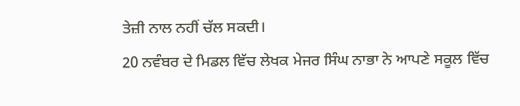ਤੇਜ਼ੀ ਨਾਲ ਨਹੀਂ ਚੱਲ ਸਕਦੀ।
20 ਨਵੰਬਰ ਦੇ ਮਿਡਲ ਵਿੱਚ ਲੇਖਕ ਮੇਜਰ ਸਿੰਘ ਨਾਭਾ ਨੇ ਆਪਣੇ ਸਕੂਲ ਵਿੱਚ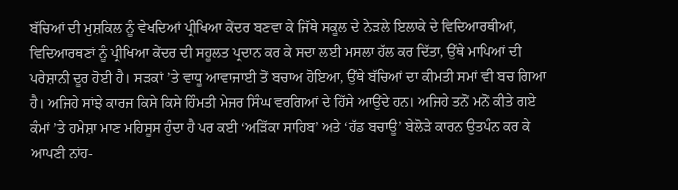ਬੱਚਿਆਂ ਦੀ ਮੁਸ਼ਕਿਲ ਨੂੰ ਵੇਖਦਿਆਂ ਪ੍ਰੀਖਿਆ ਕੇਂਦਰ ਬਣਵਾ ਕੇ ਜਿੱਥੇ ਸਕੂਲ ਦੇ ਨੇੜਲੇ ਇਲਾਕੇ ਦੇ ਵਿਦਿਆਰਥੀਆਂ, ਵਿਦਿਆਰਥਣਾਂ ਨੂੰ ਪ੍ਰੀਖਿਆ ਕੇਂਦਰ ਦੀ ਸਹੂਲਤ ਪ੍ਰਦਾਨ ਕਰ ਕੇ ਸਦਾ ਲਈ ਮਸਲਾ ਹੱਲ ਕਰ ਦਿੱਤਾ, ਉੱਥੇ ਮਾਪਿਆਂ ਦੀ ਪਰੇਸ਼ਾਨੀ ਦੂਰ ਹੋਈ ਹੈ। ਸੜਕਾਂ ’ਤੇ ਵਾਧੂ ਆਵਾਜਾਈ ਤੋਂ ਬਚਾਅ ਹੋਇਆ, ਉੱਥੇ ਬੱਚਿਆਂ ਦਾ ਕੀਮਤੀ ਸਮਾਂ ਵੀ ਬਚ ਗਿਆ ਹੈ। ਅਜਿਹੇ ਸਾਂਝੇ ਕਾਰਜ ਕਿਸੇ ਕਿਸੇ ਹਿੰਮਤੀ ਮੇਜਰ ਸਿੰਘ ਵਰਗਿਆਂ ਦੇ ਹਿੱਸੇ ਆਉਂਦੇ ਹਨ। ਅਜਿਹੇ ਤਨੋਂ ਮਨੋਂ ਕੀਤੇ ਗਏ ਕੰਮਾਂ ’ਤੇ ਹਮੇਸ਼ਾ ਮਾਣ ਮਹਿਸੂਸ ਹੁੰਦਾ ਹੈ ਪਰ ਕਈ ‘ਅੜਿੱਕਾ ਸਾਹਿਬ’ ਅਤੇ ‘ਹੱਡ ਬਚਾਊ’ ਬੇਲੋੜੇ ਕਾਰਨ ਉਤਪੰਨ ਕਰ ਕੇ ਆਪਣੀ ਨਾਂਹ-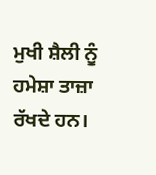ਮੁਖੀ ਸ਼ੈਲੀ ਨੂੰ ਹਮੇਸ਼ਾ ਤਾਜ਼ਾ ਰੱਖਦੇ ਹਨ।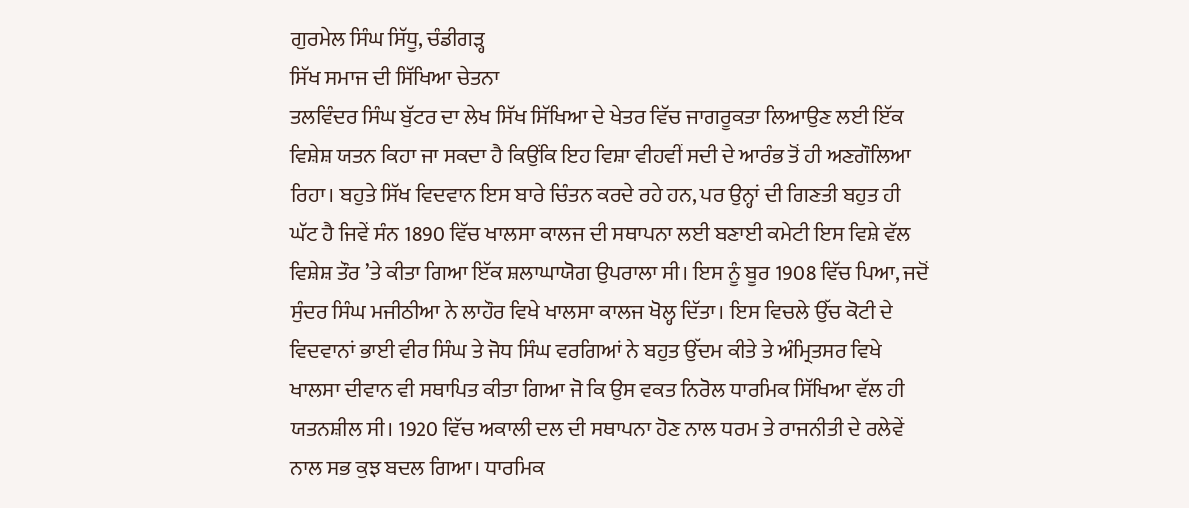ਗੁਰਮੇਲ ਸਿੰਘ ਸਿੱਧੂ, ਚੰਡੀਗੜ੍ਹ
ਸਿੱਖ ਸਮਾਜ ਦੀ ਸਿੱਖਿਆ ਚੇਤਨਾ
ਤਲਵਿੰਦਰ ਸਿੰਘ ਬੁੱਟਰ ਦਾ ਲੇਖ ਸਿੱਖ ਸਿੱਖਿਆ ਦੇ ਖੇਤਰ ਵਿੱਚ ਜਾਗਰੂਕਤਾ ਲਿਆਉਣ ਲਈ ਇੱਕ ਵਿਸ਼ੇਸ਼ ਯਤਨ ਕਿਹਾ ਜਾ ਸਕਦਾ ਹੈ ਕਿਉਂਕਿ ਇਹ ਵਿਸ਼ਾ ਵੀਹਵੀਂ ਸਦੀ ਦੇ ਆਰੰਭ ਤੋਂ ਹੀ ਅਣਗੌਲਿਆ ਰਿਹਾ। ਬਹੁਤੇ ਸਿੱਖ ਵਿਦਵਾਨ ਇਸ ਬਾਰੇ ਚਿੰਤਨ ਕਰਦੇ ਰਹੇ ਹਨ, ਪਰ ਉਨ੍ਹਾਂ ਦੀ ਗਿਣਤੀ ਬਹੁਤ ਹੀ ਘੱਟ ਹੈ ਜਿਵੇਂ ਸੰਨ 1890 ਵਿੱਚ ਖਾਲਸਾ ਕਾਲਜ ਦੀ ਸਥਾਪਨਾ ਲਈ ਬਣਾਈ ਕਮੇਟੀ ਇਸ ਵਿਸ਼ੇ ਵੱਲ ਵਿਸ਼ੇਸ਼ ਤੌਰ ’ਤੇ ਕੀਤਾ ਗਿਆ ਇੱਕ ਸ਼ਲਾਘਾਯੋਗ ਉਪਰਾਲਾ ਸੀ। ਇਸ ਨੂੰ ਬੂਰ 1908 ਵਿੱਚ ਪਿਆ, ਜਦੋਂ ਸੁੰਦਰ ਸਿੰਘ ਮਜੀਠੀਆ ਨੇ ਲਾਹੌਰ ਵਿਖੇ ਖਾਲਸਾ ਕਾਲਜ ਖੋਲ੍ਹ ਦਿੱਤਾ। ਇਸ ਵਿਚਲੇ ਉੱਚ ਕੋਟੀ ਦੇ ਵਿਦਵਾਨਾਂ ਭਾਈ ਵੀਰ ਸਿੰਘ ਤੇ ਜੋਧ ਸਿੰਘ ਵਰਗਿਆਂ ਨੇ ਬਹੁਤ ਉੱਦਮ ਕੀਤੇ ਤੇ ਅੰਮ੍ਰਿਤਸਰ ਵਿਖੇ ਖਾਲਸਾ ਦੀਵਾਨ ਵੀ ਸਥਾਪਿਤ ਕੀਤਾ ਗਿਆ ਜੋ ਕਿ ਉਸ ਵਕਤ ਨਿਰੋਲ ਧਾਰਮਿਕ ਸਿੱਖਿਆ ਵੱਲ ਹੀ ਯਤਨਸ਼ੀਲ ਸੀ। 1920 ਵਿੱਚ ਅਕਾਲੀ ਦਲ ਦੀ ਸਥਾਪਨਾ ਹੋਣ ਨਾਲ ਧਰਮ ਤੇ ਰਾਜਨੀਤੀ ਦੇ ਰਲੇਵੇਂ ਨਾਲ ਸਭ ਕੁਝ ਬਦਲ ਗਿਆ। ਧਾਰਮਿਕ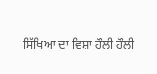ਸਿੱਖਿਆ ਦਾ ਵਿਸ਼ਾ ਹੌਲੀ ਹੌਲੀ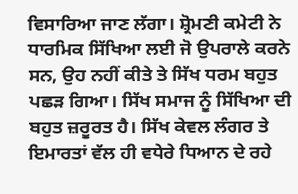ਵਿਸਾਰਿਆ ਜਾਣ ਲੱਗਾ। ਸ਼੍ਰੋਮਣੀ ਕਮੇਟੀ ਨੇ ਧਾਰਮਿਕ ਸਿੱਖਿਆ ਲਈ ਜੋ ਉਪਰਾਲੇ ਕਰਨੇ ਸਨ, ਉਹ ਨਹੀਂ ਕੀਤੇ ਤੇ ਸਿੱਖ ਧਰਮ ਬਹੁਤ ਪਛੜ ਗਿਆ। ਸਿੱਖ ਸਮਾਜ ਨੂੰ ਸਿੱਖਿਆ ਦੀ ਬਹੁਤ ਜ਼ਰੂਰਤ ਹੈ। ਸਿੱਖ ਕੇਵਲ ਲੰਗਰ ਤੇ ਇਮਾਰਤਾਂ ਵੱਲ ਹੀ ਵਧੇਰੇ ਧਿਆਨ ਦੇ ਰਹੇ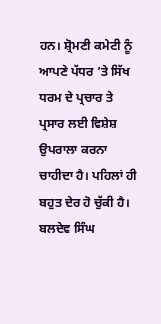ਹਨ। ਸ਼੍ਰੋਮਣੀ ਕਮੇਟੀ ਨੂੰ ਆਪਣੇ ਪੱਧਰ ’ਤੇ ਸਿੱਖ ਧਰਮ ਦੇ ਪ੍ਰਚਾਰ ਤੇ ਪ੍ਰਸਾਰ ਲਈ ਵਿਸ਼ੇਸ਼ ਉਪਰਾਲਾ ਕਰਨਾ ਚਾਹੀਦਾ ਹੈ। ਪਹਿਲਾਂ ਹੀ ਬਹੁਤ ਦੇਰ ਹੋ ਚੁੱਕੀ ਹੈ।
ਬਲਦੇਵ ਸਿੰਘ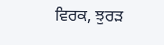ਵਿਰਕ, ਝੁਰੜ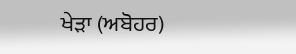ਖੇੜਾ (ਅਬੋਹਰ)